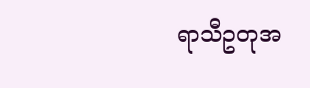ရာသီဥတုအ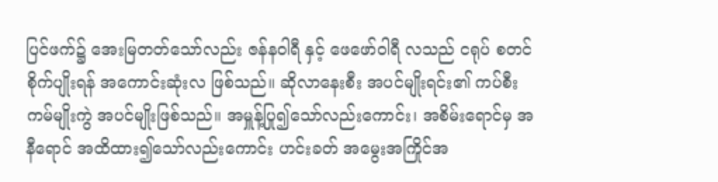ပြင်ဖက်၌ အေးမြတတ်သော်လည်း ဇန်နဝါရီ နှင့် ဖေဖော်ဝါရီ လသည် ငရုပ် စတင်စိုက်ပျိုးရန် အကောင်းဆုံးလ ဖြစ်သည်။ ဆိုလာနေးစီး အပင်မျိုးရင်း၏ ကပ်စီးကမ်မျိုးကွဲ အပင်မျိုးဖြစ်သည်။ အမှူန့်ပြု၍သော်လည်းကောင်း၊ အစိမ်းရောင်မှ အနီရောင် အထိထား၍သော်လည်းကောင်း ဟင်းခတ် အမွေးအကြိုင်အ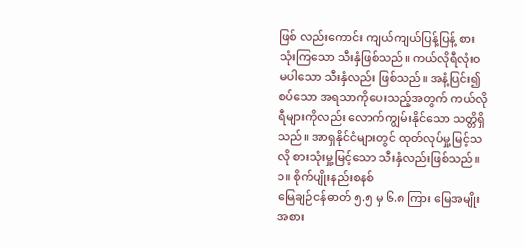ဖြစ် လည်းကောင်း ကျယ်ကျယ်ပြန့်ပြန့် စားသုံးကြသော သီးနှံဖြစ်သည်။ ကယ်လိုရီလုံးဝ မပါသော သီးနှံလည်း ဖြစ်သည်။ အနံ့ပြင်း၍ စပ်သော အရသာကိုပေးသည့်အတွက် ကယ်လိုရီများကိုလည်း လောက်ကျွမ်းနိုင်သော သတ္တိရှိသည်။ အာရှနိုင်ငံများတွင် ထုတ်လုပ်မှု့မြင့်သလို စားသုံးမှု့မြင့်သော သီးနှံလည်းဖြစ်သည်။
၁။ စိုက်ပျိုးနည်းစနစ်
မြေချဉ်ငန်ဓာတ် ၅.၅ မှ ၆.၈ ကြား မြေအမျိုးအစား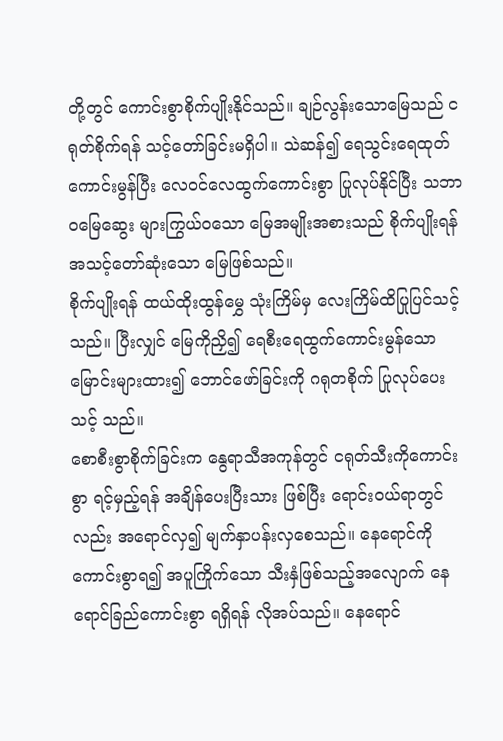တို့တွင် ကောင်းစွာစိုက်ပျိုးနိုင်သည်။ ချဉ်လွန်းသောမြေသည် ငရုတ်စိုက်ရန် သင့်တော်ခြင်းမရှိပါ။ သဲဆန်၍ ရေသွင်းရေထုတ် ကောင်းမွန်ပြီး လေဝင်လေထွက်ကောင်းစွာ ပြုလုပ်နိုင်ပြီး သဘာဝမြေဆွေး များကြွယ်ဝသော မြေအမျိုးအစားသည် စိုက်ပျိုးရန် အသင့်တော်ဆုံးသော မြေဖြစ်သည်။
စိုက်ပျိုးရန် ထယ်ထိုးထွန်မွှေ သုံးကြိမ်မှ လေးကြိမ်ထိပြုပြင်သင့်သည်။ ပြီးလျှင် မြေကိုညှိ၍ ရေစီးရေထွက်ကောင်းမွန်သော မြောင်းများထား၍ ဘောင်ဖော်ခြင်းကို ဂရုတစိုက် ပြုလုပ်ပေးသင့် သည်။
စောစီးစွာစိုက်ခြင်းက နွေရာသီအကုန်တွင် ငရုတ်သီးကိုကောင်းစွာ ရင့်မှည့်ရန် အချိန်ပေးပြီးသား ဖြစ်ပြီး ရောင်းဝယ်ရာတွင်လည်း အရောင်လှ၍ မျက်နှာပန်းလှစေသည်။ နေရောင်ကိုကောင်းစွာရ၍ အပူကြိုက်သော သီးနှံဖြစ်သည့်အလျောက် နေရောင်ခြည်ကောင်းစွာ ရရှိရန် လိုအပ်သည်။ နေရောင်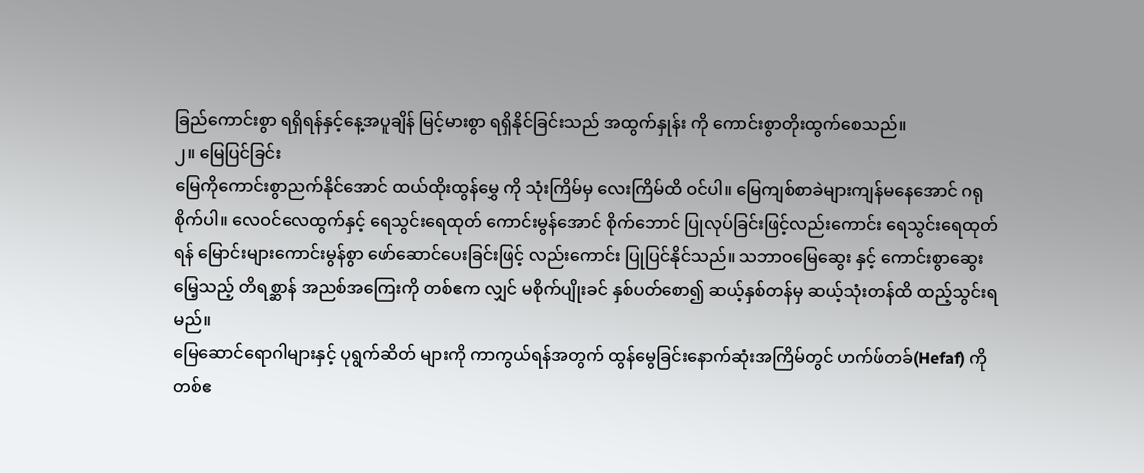ခြည်ကောင်းစွာ ရရှိရန်နှင့်နေ့အပူချိန် မြင့်မားစွာ ရရှိနိုင်ခြင်းသည် အထွက်နှုန်း ကို ကောင်းစွာတိုးထွက်စေသည်။
၂။ မြေပြင်ခြင်း
မြေကိုကောင်းစွာညက်နိုင်အောင် ထယ်ထိုးထွန်မွှေ ကို သုံးကြိမ်မှ လေးကြိမ်ထိ ဝင်ပါ။ မြေကျစ်စာခဲများကျန်မနေအောင် ဂရုစိုက်ပါ။ လေဝင်လေထွက်နှင့် ရေသွင်းရေထုတ် ကောင်းမွန်အောင် စိုက်ဘောင် ပြုလုပ်ခြင်းဖြင့်လည်းကောင်း ရေသွင်းရေထုတ် ရန် မြောင်းများကောင်းမွန်စွာ ဖော်ဆောင်ပေးခြင်းဖြင့် လည်းကောင်း ပြုပြင်နိုင်သည်။ သဘာဝမြေဆွေး နှင့် ကောင်းစွာဆွေးမြေ့သည့် တိရစ္ဆာန် အညစ်အကြေးကို တစ်ဧက လျှင် မစိုက်ပျိုးခင် နှစ်ပတ်စော၍ ဆယ့်နှစ်တန်မှ ဆယ့်သုံးတန်ထိ ထည့်သွင်းရမည်။
မြေဆောင်ရောဂါများနှင့် ပုရွက်ဆိတ် များကို ကာကွယ်ရန်အတွက် ထွန်မွေခြင်းနောက်ဆုံးအကြိမ်တွင် ဟက်ဖ်တခ်(Hefaf) ကို တစ်ဧ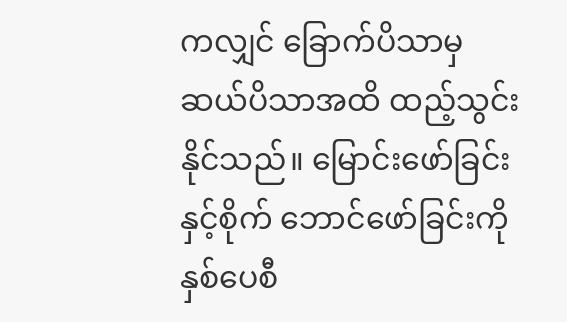ကလျှင် ခြောက်ပိသာမှ ဆယ်ပိသာအထိ ထည့်သွင်းနိုင်သည်။ မြောင်းဖော်ခြင်းနှင့်စိုက် ဘောင်ဖော်ခြင်းကို နှစ်ပေစီ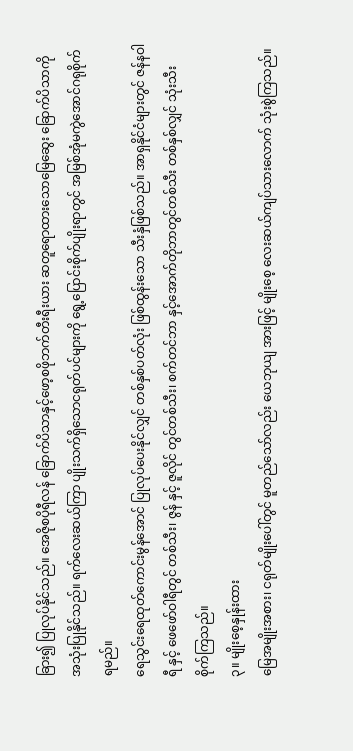ခြား၍ ပြုလုပ်နိုင်သည်။ အေဇိုစပိုရီလန် ခြောက်ပိသာနှင့်ဖော့စဖိုဘက်တီးရီးယား ဆတူရောထားသောမြေဆွေး ခြောက်ပိသာကို အသုံးပြုနိုင်သည်။ ရက်လေးဆယ်ကြာ ပျိုးသက်ရှိသောငရုတ်ပင်များကို ရွေ့ပြောင်းစိုက်ပျိုးရာတွင် အမြစ်အုံမကွဲအောင်ဂရုစိုက်ရမည်။
ရေသွင်းရေထုတ်ကောင်းမွန်အောင် ပြုလုပ်ပေးနိုင်လျှင် တစ်နှစ်ပတ်လုံး ဖြစ်ထွန်းသော သီးနှံဖြစ်သည်။ အာရှနိုင်ငံများတွင် ဇန်နဝါရီ နှင့် ဖေဖော်ဝါရီတွင် တစ်သီး၊ ဇွန် နှင့် ဇူလိုင် တွင်တစ်သီး၊ စက်တင်ဘာ နှင့်အောက်တိုဘာတွင်တစ်သီး တစ်နှစ်လျှင် သုံးသီး စိုက်ကြသည်။
၃။ မျိုးစေ့နှုန်းထား
မြေအမျိုးအစား၊ ငရုတ်မျိုးပေါ်တွင် မူတည်သော်လည်း ယေဘုယျ အားဖြင့် မျိုးစေ့ လေးဆယ်ကျပ်သားလောက် သုံးစွဲကြသည်။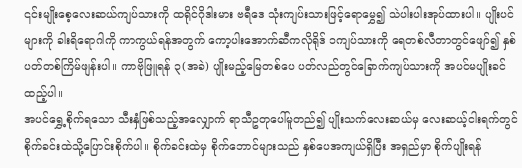၎င်းမျိုးစေ့လေးဆယ်ကျပ်သားကို ထရိုင်ဂိုဒါးမား ဗရီဒေ သုံးကျပ်းသားဖြင့်ရောမွှေ၍ သဲပါးပါးအုပ်ထားပါ။ ပျိုးပင်များကို ခါးရိရောဂါကို ကာကွယ်ရန်အတွက် ကော့ပါးအောက်ဆီကလိုရိုဒ် ၁ကျပ်သားကို ရေတစ်လီတာတွင်ဖျော်၍ နှစ်ပတ်တစ်ကြိမ်ဖျန်းပါ။ ကာဗိုဖြူရန် ၃(အခဲ) ပျိုးမည့်မြေတစ်ပေ ပတ်လည်တွင်ခြောက်ကျပ်သားကို အပင်မပျိုးခင် ထည့်ပါ။
အပင်ရွှေ့စိုက်ရသော သီးနှံဖြစ်သည့်အလျှောက် ရာသီဥတုပေါ်မူတည်၍ ပျိုးသက်လေးဆယ်မှ လေးဆယ့်ငါးရက်တွင် စိုက်ခင်းထဲသို့ပြောင်းစိုက်ပါ။ စိုက်ခင်းထဲမှ စိုက်ဘောင်များသည် နှစ်ပေအကျယ်ရှိပြီး အရှည်မှာ စိုက်ပျိုးရန်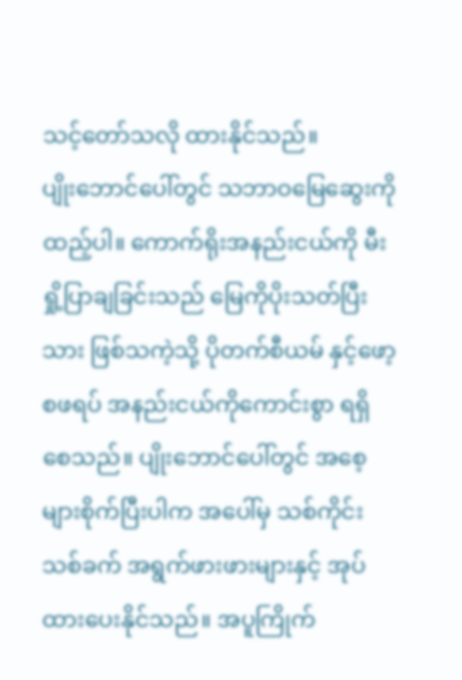သင့်တော်သလို ထားနိုင်သည်။
ပျိုးဘောင်ပေါ်တွင် သဘာဝမြေဆွေးကို ထည့်ပါ။ ကောက်ရိုးအနည်းငယ်ကို မီးရှို့ပြာချခြင်းသည် မြေကိုပိုးသတ်ပြီးသား ဖြစ်သကဲ့သို့ ပိုတက်စီယမ် နှင့်ဖော့စဖရပ် အနည်းငယ်ကိုကောင်းစွာ ရရှိစေသည်။ ပျိုးဘောင်ပေါ်တွင် အစေ့များစိုက်ပြီးပါက အပေါ်မှ သစ်ကိုင်းသစ်ခက် အရွက်ဖားဖားများနှင့် အုပ်ထားပေးနိုင်သည်။ အပူကြိုက်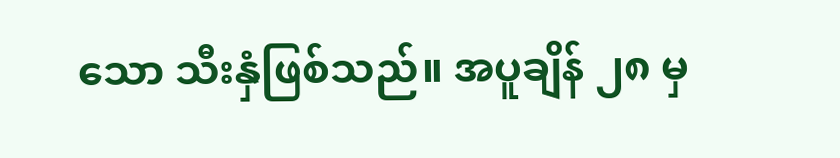သော သီးနှံဖြစ်သည်။ အပူချိန် ၂၈ မှ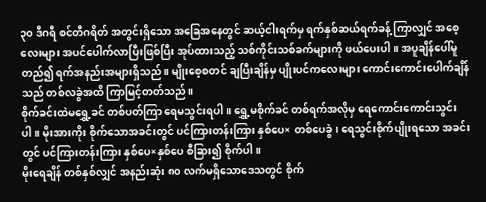၃၀ ဒီဂရီ စင်တီဂရိတ် အတွင်းရှိသော အခြေအနေတွင် ဆယ့်ငါးရက်မှ ရက်နှစ်ဆယ်ရက်ခန့် ကြာလျှင် အစေ့လေးများ အပင်ပေါက်လာပြီးဖြစ်ပြီး အုပ်ထားသည့် သစ်ကိုင်းသစ်ခက်များကို ဖယ်ပေးပါ။ အပူချိန်ပေါ်မူတည်၍ ရက်အနည်းအများရှိသည်။ မျိုးစေ့စတင် ချပြီးချိန်မှ ပျိုးပင်ကလေးများ ကောင်းကောင်းပေါက်ချိန်သည် တစ်လခွဲအထိ ကြာမြင့်တတ်သည်။
စိုက်ခင်းထဲမရွှေ့ခင် တစ်ပတ်ကြာ ရေမသွင်းရပါ။ ရွှေ့မစိုက်ခင် တစ်ရက်အလိုမှ ရေကောင်းကောင်းသွင်းပါ။ မိုးအားကိုး စိုက်သောအခင်းတွင် ပင်ကြားတန်းကြား နှစ်ပေ× တစ်ပေခွဲ၊ ရေသွင်းစိုက်ပျိုးရသော အခင်းတွင် ပင်ကြားတန်းကြား နှစ်ပေ×နှစ်ပေ စီခြား၍ စိုက်ပါ။
မိုးရေချိန် တစ်နှစ်လျှင် အနည်းဆုံး ၈၀ လက်မရှိသောဒေသတွင် စိုက်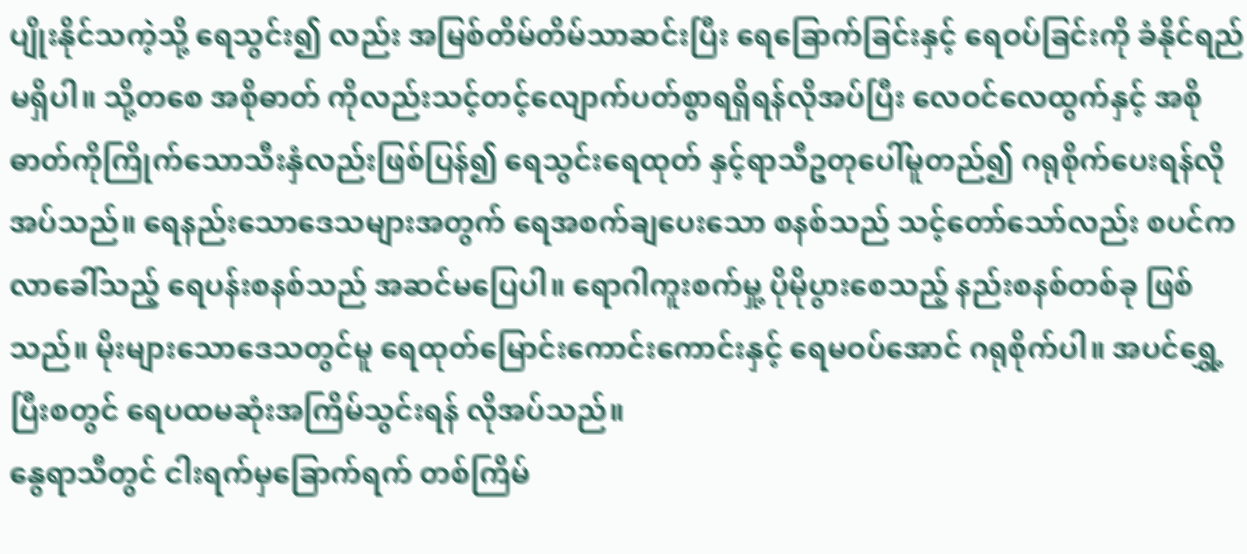ပျိုးနိုင်သကဲ့သို့ ရေသွင်း၍ လည်း အမြစ်တိမ်တိမ်သာဆင်းပြီး ရေခြောက်ခြင်းနှင့် ရေဝပ်ခြင်းကို ခံနိုင်ရည်မရှိပါ။ သို့တစေ အစိုဓာတ် ကိုလည်းသင့်တင့်လျောက်ပတ်စွာရရှိရန်လိုအပ်ပြီး လေဝင်လေထွက်နှင့် အစိုဓာတ်ကိုကြိုက်သောသီးနှံလည်းဖြစ်ပြန်၍ ရေသွင်းရေထုတ် နှင့်ရာသီဥတုပေါ်မူတည်၍ ဂရုစိုက်ပေးရန်လိုအပ်သည်။ ရေနည်းသောဒေသများအတွက် ရေအစက်ချပေးသော စနစ်သည် သင့်တော်သော်လည်း စပင်ကလာခေါ်သည့် ရေပန်းစနစ်သည် အဆင်မပြေပါ။ ရောဂါကူးစက်မှု့ ပိုမိုပွားစေသည့် နည်းစနစ်တစ်ခု ဖြစ်သည်။ မိုးများသောဒေသတွင်မူ ရေထုတ်မြောင်းကောင်းကောင်းနှင့် ရေမဝပ်အောင် ဂရုစိုက်ပါ။ အပင်ရွှေ့ပြီးစတွင် ရေပထမဆုံးအကြိမ်သွင်းရန် လိုအပ်သည်။
နွေရာသီတွင် ငါးရက်မှခြောက်ရက် တစ်ကြိမ်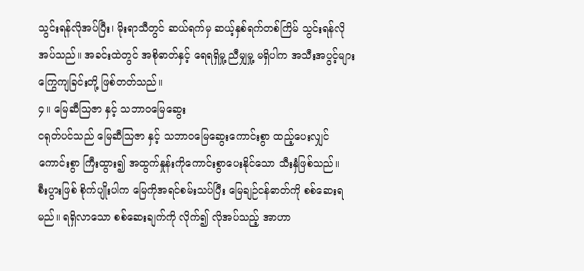သွင်းရန်လိုအပ်ပြီး၊ မိုးရာသီတွင် ဆယ်ရက်မှ ဆယ့်နှစ်ရက်တစ်ကြိမ် သွင်းရန်လိုအပ်သည်။ အခင်းထဲတွင် အစိုဓာတ်နှင့် ရေရရှိမှု့ ညီမျှမှု့ မရှိပါက အသီးအပွင့်များကြွေကျခြင်းတို့ ဖြစ်တတ်သည်။
၄။ မြေဆီသြဇာ နှင့် သဘာဝမြေဆွေး
ငရုတ်ပင်သည် မြေဆီသြဇာ နှင့် သဘာဝမြေဆွေးကောင်းစွာ ထည့်ပေးလျှင် ကောင်းစွာ ကြီးထွား၍ အထွက်နှုန်းကိုကောင်းစွာပေးနိုင်သော သီးနှံဖြစ်သည်။
စီးပွားဖြစ် စိုက်ပျိုးပါက မြေကိုအရင်စမ်းသပ်ပြီး မြေချဉ်ငန်ဓာတ်ကို စစ်ဆေးရမည်။ ရရှိလာသော စစ်ဆေးချက်ကို လိုက်၍ လိုအပ်သည့် အာဟာ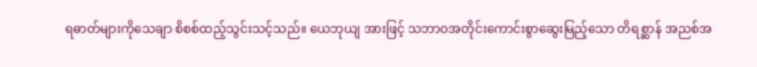ရဓာတ်များကိုသေချာ စိစစ်ထည့်သွင်းသင့်သည်။ ယေဘုယျ အားဖြင့် သဘာဝအတိုင်းကောင်းစွာဆွေးမြည့်သော တိရစ္ဆာန် အညစ်အ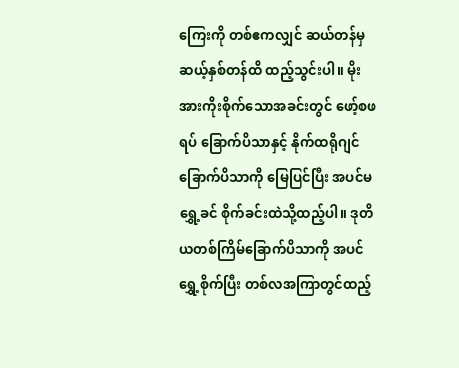ကြေးကို တစ်ဧကလျှင် ဆယ်တန်မှ ဆယ့်နှစ်တန်ထိ ထည့်သွင်းပါ။ မိုးအားကိုးစိုက်သောအခင်းတွင် ဖော့်စဖရပ် ခြောက်ပိသာနှင့် နိုက်ထရိုဂျင် ခြောက်ပိသာကို မြေပြင်ပြီး အပင်မရွှေ့ခင် စိုက်ခင်းထဲသို့ထည့်ပါ။ ဒုတိယတစ်ကြိမ်ခြောက်ပိသာကို အပင်ရွှေ့စိုက်ပြီး တစ်လအကြာတွင်ထည့်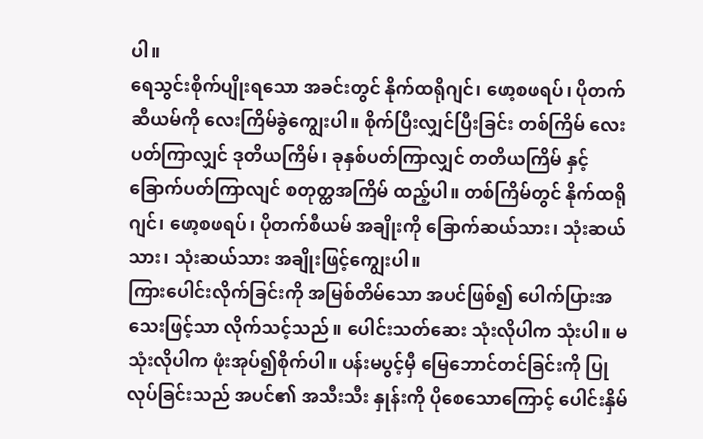ပါ။
ရေသွင်းစိုက်ပျိုးရသော အခင်းတွင် နိုက်ထရိုဂျင်၊ ဖော့စဖရပ်၊ ပိုတက်ဆီယမ်ကို လေးကြိမ်ခွဲကျွေးပါ။ စိုက်ပြီးလျှင်ပြီးခြင်း တစ်ကြိမ် လေးပတ်ကြာလျှင် ဒုတိယကြိမ်၊ ခုနှစ်ပတ်ကြာလျှင် တတိယကြိမ် နှင့် ခြောက်ပတ်ကြာလျင် စတုတ္ထအကြိမ် ထည့်ပါ။ တစ်ကြိမ်တွင် နိုက်ထရိုဂျင်၊ ဖော့စဖရပ်၊ ပိုတက်စီယမ် အချိုးကို ခြောက်ဆယ်သား၊ သုံးဆယ်သား၊ သုံးဆယ်သား အချိုးဖြင့်ကျွေးပါ။
ကြားပေါင်းလိုက်ခြင်းကို အမြစ်တိမ်သော အပင်ဖြစ်၍ ပေါက်ပြားအသေးဖြင့်သာ လိုက်သင့်သည်။ ပေါင်းသတ်ဆေး သုံးလိုပါက သုံးပါ။ မသုံးလိုပါက ဖုံးအုပ်၍စိုက်ပါ။ ပန်းမပွင့်မှီ မြေဘောင်တင်ခြင်းကို ပြုလုပ်ခြင်းသည် အပင်၏ အသီးသီး နှုန်းကို ပိုစေသောကြောင့် ပေါင်းနှိမ်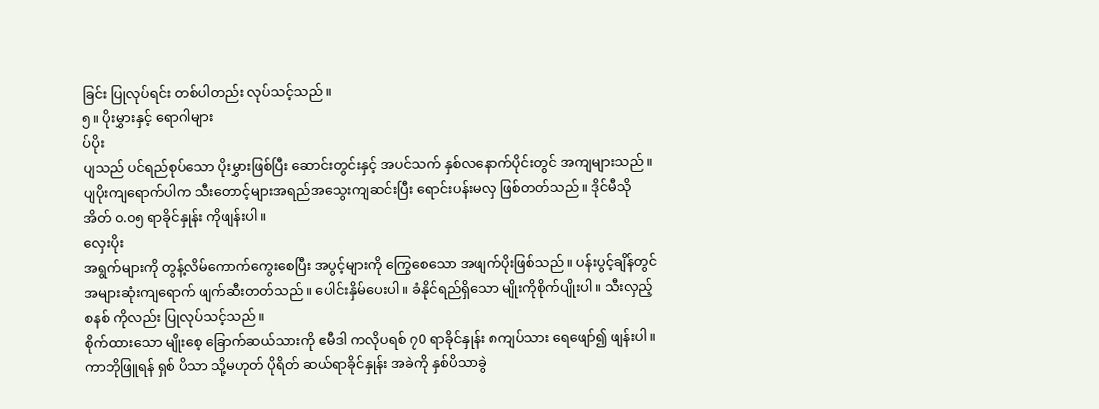ခြင်း ပြုလုပ်ရင်း တစ်ပါတည်း လုပ်သင့်သည်။
၅။ ပိုးမွှားနှင့် ရောဂါများ
ပ်ပိုး
ပျသည် ပင်ရည်စုပ်သော ပိုးမွှားဖြစ်ပြီး ဆောင်းတွင်းနှင့် အပင်သက် နှစ်လနောက်ပိုင်းတွင် အကျများသည်။ ပျပိုးကျရောက်ပါက သီးတောင့်များအရည်အသွေးကျဆင်းပြီး ရောင်းပန်းမလှ ဖြစ်တတ်သည်။ ဒိုင်မီသိုအိတ် ၀.၀၅ ရာခိုင်နှုန်း ကိုဖျန်းပါ။
လှေးပိုး
အရွက်များကို တွန့်လိမ်ကောက်ကွေးစေပြီး အပွင့်များကို ကြွေစေသော အဖျက်ပိုးဖြစ်သည်။ ပန်းပွင့်ချိန်တွင် အများဆုံးကျရောက် ဖျက်ဆီးတတ်သည်။ ပေါင်းနှိမ်ပေးပါ။ ခံနိုင်ရည်ရှိသော မျိုးကိုစိုက်ပျိုးပါ။ သီးလှည့်စနစ် ကိုလည်း ပြုလုပ်သင့်သည်။
စိုက်ထားသော မျိုးစေ့ ခြောက်ဆယ်သားကို ဧမီဒါ ကလိုပရစ် ၇0 ရာခိုင်နှုန်း ၈ကျပ်သား ရေဖျော်၍ ဖျန်းပါ။ ကာဘိုဖြူရန် ရှစ် ပိသာ သို့မဟုတ် ပိုရိတ် ဆယ်ရာခိုင်နှုန်း အခဲကို နှစ်ပိသာခွဲ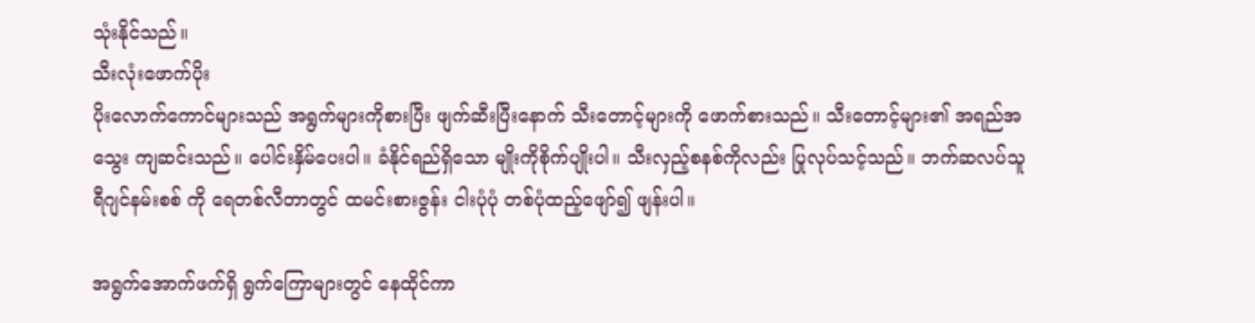သုံးနိုင်သည်။
သီးလုံးဖောက်ပိုး
ပိုးလောက်ကောင်များသည် အရွက်များကိုစားပြီး ဖျက်ဆီးပြီးနောက် သီးတောင့်များကို ဖောက်စားသည်။ သီးတောင့်များ၏ အရည်အသွေး ကျဆင်းသည်။ ပေါင်းနှိမ်ပေးပါ။ ခံနိုင်ရည်ရှိသော မျိုးကိုစိုက်ပျိုးပါ။ သီးလှည့်စနစ်ကိုလည်း ပြုလုပ်သင့်သည်။ ဘက်ဆလပ်သူရီဂျင်နမ်းစစ် ကို ရေတစ်လီတာတွင် ထမင်းစားဇွန်း ငါးပုံပုံ တစ်ပုံထည့်ဖျော်၍ ဖျန်းပါ။

အရွက်အောက်ဖက်ရှိ ရွက်ကြောများတွင် နေထိုင်ကာ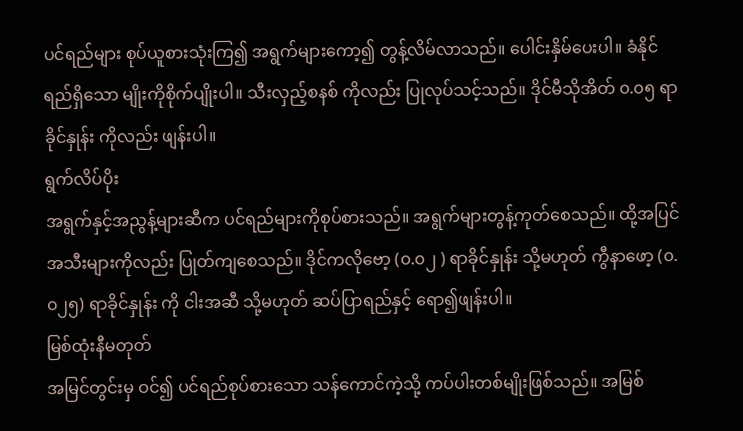ပင်ရည်များ စုပ်ယူစားသုံးကြ၍ အရွက်များကော့၍ တွန့်လိမ်လာသည်။ ပေါင်းနှိမ်ပေးပါ။ ခံနိုင်ရည်ရှိသော မျိုးကိုစိုက်ပျိုးပါ။ သီးလှည့်စနစ် ကိုလည်း ပြုလုပ်သင့်သည်။ ဒိုင်မီသိုအိတ် ၀.၀၅ ရာခိုင်နှုန်း ကိုလည်း ဖျန်းပါ။
ရွက်လိပ်ပိုး
အရွက်နှင့်အညွန့်များဆီက ပင်ရည်များကိုစုပ်စားသည်။ အရွက်များတွန့်ကုတ်စေသည်။ ထို့အပြင် အသီးများကိုလည်း ပြုတ်ကျစေသည်။ ဒိုင်ကလိုဗော့ (၀.၀၂ ) ရာခိုင်နှုန်း သို့မဟုတ် ကွီနာဖော့ (၀.၀၂၅) ရာခိုင်နှုန်း ကို ငါးအဆီ သို့မဟုတ် ဆပ်ပြာရည်နှင့် ရော၍ဖျန်းပါ။
မြစ်ထုံးနီမတုတ်
အမြင်တွင်းမှ ဝင်၍ ပင်ရည်စုပ်စားသော သန်ကောင်ကဲ့သို့ ကပ်ပါးတစ်မျိုးဖြစ်သည်။ အမြစ်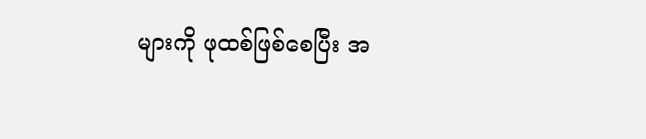များကို ဖုထစ်ဖြစ်စေပြီး အ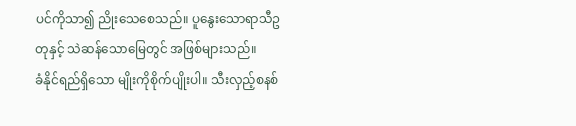ပင်ကိုသာ၍ ညိုးသေစေသည်။ ပူနွေးသောရာသီဥတုနှင့် သဲဆန်သောမြေတွင် အဖြစ်များသည်။
ခံနိုင်ရည်ရှိသော မျိုးကိုစိုက်ပျိုးပါ။ သီးလှည့်စနစ်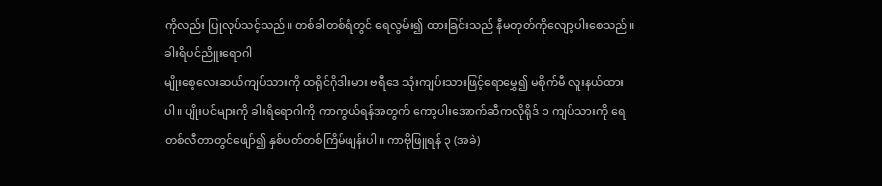ကိုလည်း ပြုလုပ်သင့်သည်။ တစ်ခါတစ်ရံတွင် ရေလွမ်း၍ ထားခြင်းသည် နီမတုတ်ကိုလျော့ပါးစေသည်။
ခါးရိပင်ညိူးရောဂါ
မျိုးစေ့လေးဆယ်ကျပ်သားကို ထရိုင်ဂိုဒါးမား ဗရီဒေ သုံးကျပ်းသားဖြင့်ရောမွှေ၍ မစိုက်မီ လူးနယ်ထားပါ။ ပျိုးပင်များကို ခါးရိရောဂါကို ကာကွယ်ရန်အတွက် ကော့ပါးအောက်ဆီကလိုရိုဒ် ၁ ကျပ်သားကို ရေတစ်လီတာတွင်ဖျော်၍ နှစ်ပတ်တစ်ကြိမ်ဖျန်းပါ။ ကာဗိုဖြူရန် ၃ (အခဲ)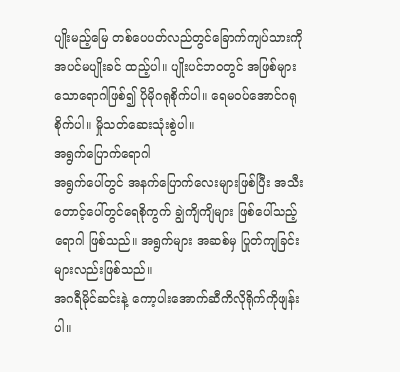ပျိုးမည့်မြေ တစ်ပေပတ်လည်တွင်ခြောက်ကျပ်သားကို အပင်မပျိုးခင် ထည့်ပါ။ ပျိုးပင်ဘဝတွင် အဖြစ်များသောရောဂါဖြစ်၍ ပိုမိုဂရုစိုက်ပါ။ ရေမဝပ်အောင်ဂရုစိုက်ပါ။ မှိုသတ်ဆေးသုံးစွဲပါ။
အရွက်ပြောက်ရောဂါ
အရွက်ပေါ်တွင် အနက်ပြောက်လေးများဖြစ်ပြီး အသီးတောင့်ပေါ်တွင်ရေစိုကွက် ချွဲကျိကျိများ ဖြစ်ပေါ်သည့်ရောဂါ ဖြစ်သည်။ အရွက်များ အဆစ်မှ ပြုတ်ကျခြင်းများလည်းဖြစ်သည်။
အဂရီမိုင်ဆင်းနဲ့ ကော့ပါးအောက်ဆီကိလိုရိုက်ကိုဖျန်းပါ။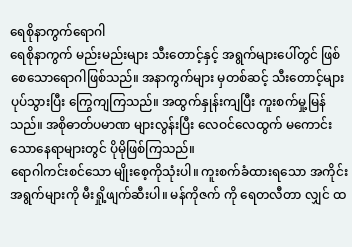ရေစိုနာကွက်ရောဂါ
ရေစိုနာကွက် မည်းမည်းများ သီးတောင့်နှင့် အရွက်များပေါ်တွင် ဖြစ်စေသောရောဂါဖြစ်သည်။ အနာကွက်များ မှတစ်ဆင့် သီးတောင့်များပုပ်သွားပြီး ကြွေကျကြသည်။ အထွက်နှုန်းကျပြီး ကူးစက်မှု့မြန်သည်။ အစိုဓာတ်ပမာဏ များလွန်းပြီး လေဝင်လေထွက် မကောင်းသောနေရာများတွင် ပိုမိုဖြစ်ကြသည်။
ရောဂါကင်းစင်သော မျိုးစေ့ကိုသုံးပါ။ ကူးစက်ခံထားရသော အကိုင်းအရွက်များကို မီးရှို့ဖျက်ဆီးပါ။ မန်ကိုဇက် ကို ရေတလီတာ လျှင် ထ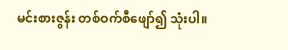မင်းစားဇွန်း တစ်ဝက်စီဖျော်၍ သုံးပါ။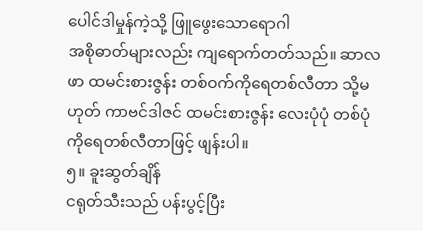ပေါင်ဒါမှုန်ကဲ့သို့ ဖြူဖွေးသောရောဂါ
အစိုဓာတ်များလည်း ကျရောက်တတ်သည်။ ဆာလဖာ ထမင်းစားဇွန်း တစ်ဝက်ကိုရေတစ်လီတာ သို့မဟုတ် ကာဗင်ဒါဇင် ထမင်းစားဇွန်း လေးပုံပုံ တစ်ပုံကိုရေတစ်လီတာဖြင့် ဖျန်းပါ။
၅။ ခူးဆွတ်ချိန်
ငရုတ်သီးသည် ပန်းပွင့်ပြီး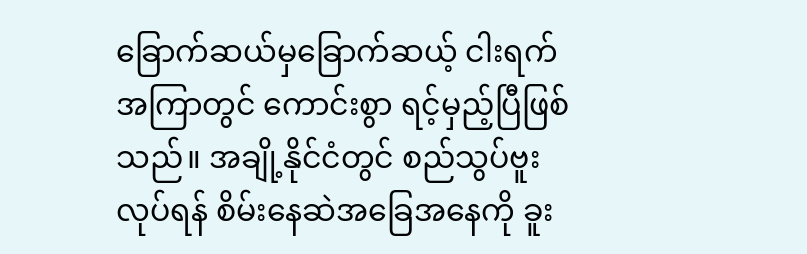ခြောက်ဆယ်မှခြောက်ဆယ့် ငါးရက်အကြာတွင် ကောင်းစွာ ရင့်မှည့်ပြီဖြစ်သည်။ အချို့နိုင်ငံတွင် စည်သွပ်ဗူးလုပ်ရန် စိမ်းနေဆဲအခြေအနေကို ခူး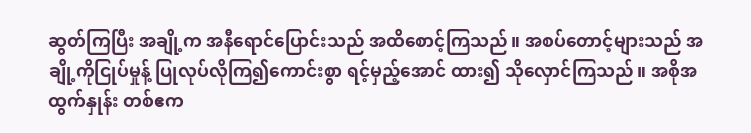ဆွတ်ကြပြီး အချို့က အနီရောင်ပြောင်းသည် အထိစောင့်ကြသည်။ အစပ်တောင့်များသည် အချို့ကိုငြုပ်မှုန့် ပြုလုပ်လိုကြ၍ကောင်းစွာ ရင့်မှည့်အောင် ထား၍ သိုလှောင်ကြသည်။ အစိုအထွက်နှုန်း တစ်ဧက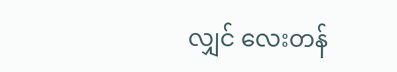လျှင် လေးတန်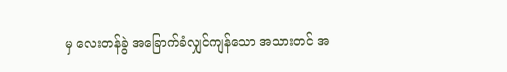မှ လေးတန်ခွဲ အခြောက်ခံလျှင်ကျန်သော အသားတင် အ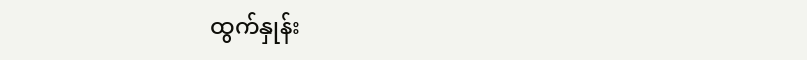ထွက်နှုန်း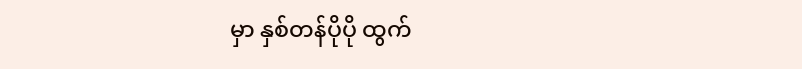မှာ နှစ်တန်ပိုပို ထွက်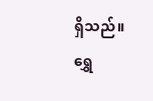ရှိသည်။
ရွှေ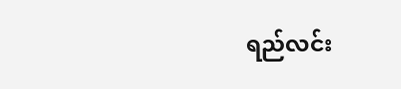ရည်လင်း